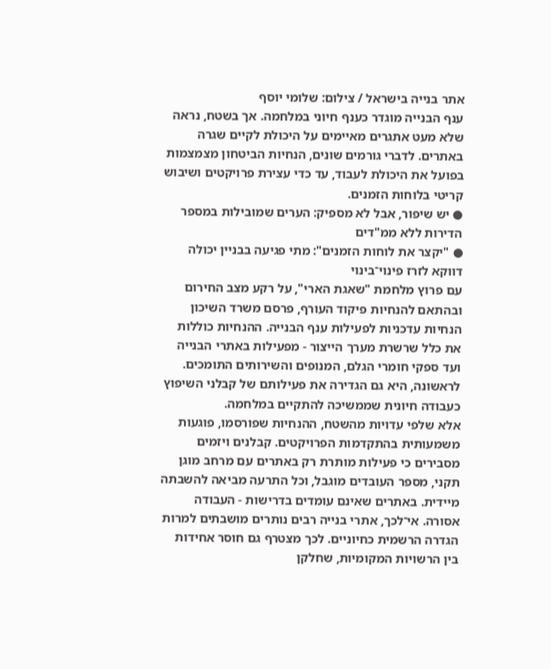אתר בנייה בישראל / צילום: שלומי יוסף
ענף הבנייה מוגדר כענף חיוני במלחמה. אך בשטח, נראה שלא מעט אתגרים מאיימים על היכולת לקיים שגרה באתרים. לדברי גורמים שונים, הנחיות הביטחון מצמצמות בפועל את היכולת לעבוד, עד כדי עצירת פרויקטים ושיבוש קריטי בלוחות הזמנים.
● יש שיפור, אבל לא מספיק: הערים שמובילות במספר הדירות ללא ממ"דים
● "יקצר את לוחות הזמנים": מתי פגיעה בבניין יכולה דווקא לזרז פינוי־בינוי
עם פרוץ מלחמת "שאגת הארי", על רקע מצב החירום ובהתאם להנחיות פיקוד העורף, פרסם משרד השיכון הנחיות עדכניות לפעילות ענף הבנייה. ההנחיות כוללות את כלל שרשרת מערך הייצור - מפעילות באתרי הבנייה ועד ספקי חומרי הגלם, המנופים והשירותים התומכים. לראשונה, היא גם הגדירה את פעילותם של קבלני השיפוץ כעבודה חיונית שממשיכה להתקיים במלחמה.
אלא שלפי עדויות מהשטח, ההנחיות שפורסמו, פוגעות משמעותית בהתקדמות הפרויקטים. קבלנים ויזמים מסבירים כי פעילות מותרת רק באתרים עם מרחב מוגן תקני, מספר העובדים מוגבל, וכל התרעה מביאה להשבתה מיידית. באתרים שאינם עומדים בדרישות - העבודה אסורה. אי־לכך, אתרי בנייה רבים נותרים מושבתים למרות הגדרה הרשמית כחיוניים. לכך מצטרף גם חוסר אחידות בין הרשויות המקומיות, שחלקן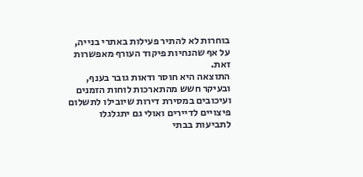בוחרות לא להתיר פעילות באתרי בנייה, על אף שהנחיות פיקוד העורף מאפשרות זאת.
התוצאה היא חוסר ודאות גובר בענף, ובעיקר חשש מהתארכות לוחות הזמנים ועיכובים במסירת דירות שיובילו לתשלום פיצויים לדיירים ואולי גם יתגלגלו לתביעות בבתי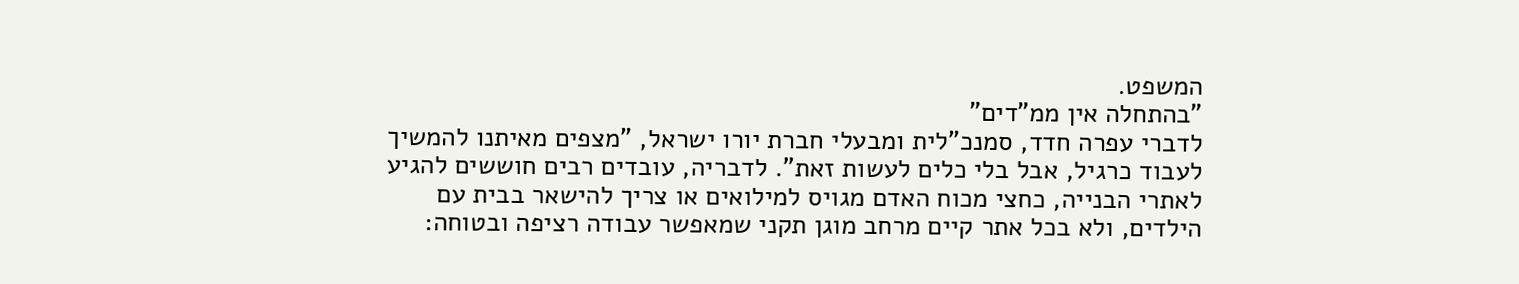המשפט.
"בהתחלה אין ממ"דים"
לדברי עפרה חדד, סמנכ"לית ומבעלי חברת יורו ישראל, "מצפים מאיתנו להמשיך לעבוד כרגיל, אבל בלי כלים לעשות זאת". לדבריה, עובדים רבים חוששים להגיע לאתרי הבנייה, כחצי מכוח האדם מגויס למילואים או צריך להישאר בבית עם הילדים, ולא בכל אתר קיים מרחב מוגן תקני שמאפשר עבודה רציפה ובטוחה: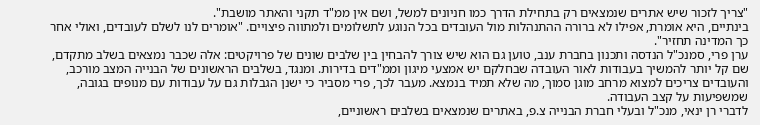"צריך לזכור שיש אתרים שנמצאים רק בתחילת הדרך כמו חניונים למשל, ושם אין ממ"ד תקני והאתר מושבת".
בינתיים, היא אומרת, אפילו לא ברורה ההתנהלות מול העובדים בכל הנוגע לתשלומים ולמתווה פיצויים. "אומרים לנו לשלם לעובדים, ואולי אחר כך המדינה תחזיר".
ערן פרי, סמנכ"ל הנדסה ותכנון בחברת ענב, טוען גם הוא שיש צורך להבחין בין שלבים שונים של פרויקטים: אלה שכבר נמצאים בשלב מתקדם, שם קל יותר להמשיך בעבודות לאור העובדה שבחלקם יש אמצעי מיגון וממ"דים בדירות. ומנגד, בשלבים הראשונים של הבנייה המצב מורכב, והעובדים צריכים למצוא מרחב מוגן סמוך, מה שלא תמיד בנמצא. מעבר לכך, פרי מסביר כי ישנן הגבלות גם על עבודות עם מנופים בגובה, שמשפיעות על קצב העבודה.
לדברי רן ינאי, מנכ"ל ובעלי חברת הבנייה צ.פ, באתרים שנמצאים בשלבים ראשוניים,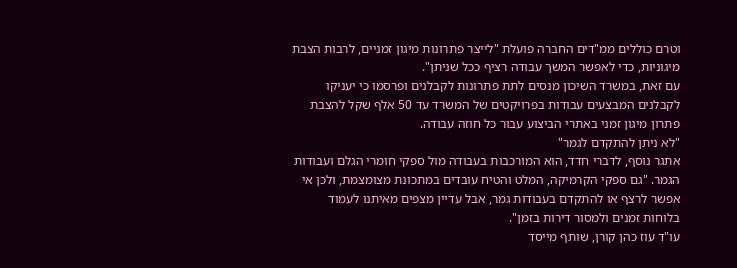וטרם כוללים ממ"דים החברה פועלת "לייצר פתרונות מיגון זמניים, לרבות הצבת מיגוניות, כדי לאפשר המשך עבודה רציף ככל שניתן".
עם זאת, במשרד השיכון מנסים לתת פתרונות לקבלנים ופרסמו כי יעניקו לקבלנים המבצעים עבודות בפרויקטים של המשרד עד 50 אלף שקל להצבת פתרון מיגון זמני באתרי הביצוע עבור כל חוזה עבודה.
"לא ניתן להתקדם לגמר"
אתגר נוסף, לדברי חדד, הוא המורכבות בעבודה מול ספקי חומרי הגלם ועבודות הגמר. "גם ספקי הקרמיקה, המלט והטיח עובדים במתכונת מצומצמת, ולכן אי אפשר לרצף או להתקדם בעבודות גמר, אבל עדיין מצפים מאיתנו לעמוד בלוחות זמנים ולמסור דירות בזמן".
עו"ד עוז כהן קורן, שותף מייסד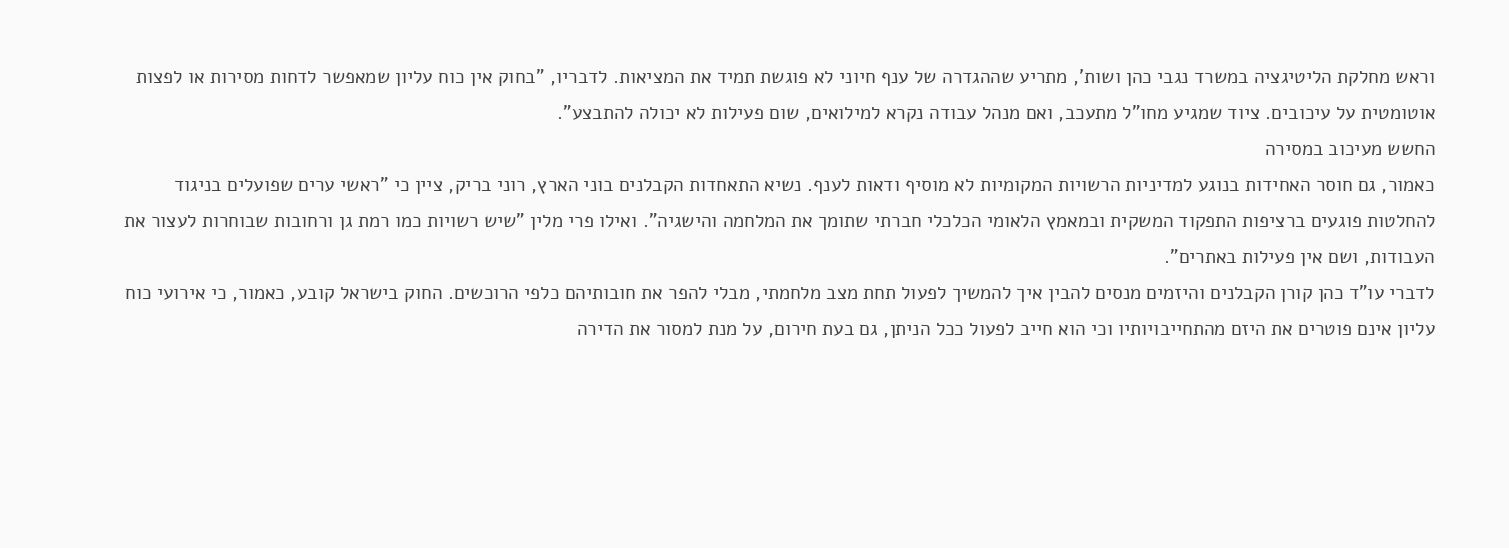וראש מחלקת הליטיגציה במשרד נגבי כהן ושות', מתריע שההגדרה של ענף חיוני לא פוגשת תמיד את המציאות. לדבריו, "בחוק אין כוח עליון שמאפשר לדחות מסירות או לפצות אוטומטית על עיכובים. ציוד שמגיע מחו"ל מתעכב, ואם מנהל עבודה נקרא למילואים, שום פעילות לא יכולה להתבצע".
החשש מעיכוב במסירה
כאמור, גם חוסר האחידות בנוגע למדיניות הרשויות המקומיות לא מוסיף ודאות לענף. נשיא התאחדות הקבלנים בוני הארץ, רוני בריק, ציין כי "ראשי ערים שפועלים בניגוד להחלטות פוגעים ברציפות התפקוד המשקית ובמאמץ הלאומי הכלכלי חברתי שתומך את המלחמה והישגיה". ואילו פרי מלין "שיש רשויות כמו רמת גן ורחובות שבוחרות לעצור את העבודות, ושם אין פעילות באתרים".
לדברי עו"ד כהן קורן הקבלנים והיזמים מנסים להבין איך להמשיך לפעול תחת מצב מלחמתי, מבלי להפר את חובותיהם כלפי הרוכשים. החוק בישראל קובע, כאמור, כי אירועי כוח עליון אינם פוטרים את היזם מהתחייבויותיו וכי הוא חייב לפעול ככל הניתן, גם בעת חירום, על מנת למסור את הדירה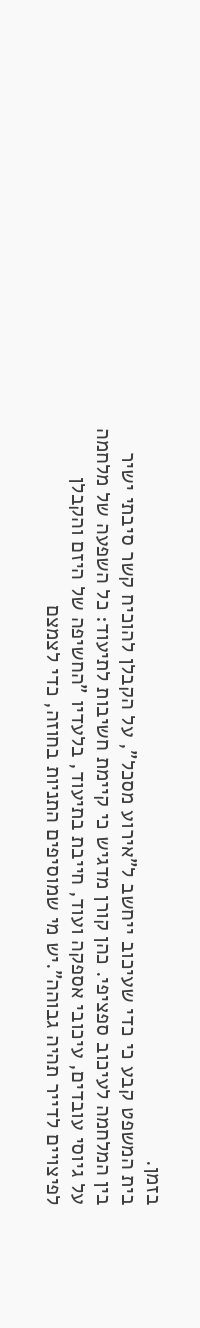בזמן.
בית המשפט קבע כי כדי שעיכוב ייחשב ל"אירוע מסכל", על הקבלן להוכיח קשר סיבתי ישיר בין המלחמה לעיכוב ספציפי. כהן קורן מדגיש כי קיימת חשיבות לתיעוד: כל השפעה של מלחמה על גיוסי עובדים, עיכובי אספקה ועוד, חייבת בתיעוד, בלעדיו "החשיפה של היזם והקבלן לפיצויים לדייר תהיה גבוהה".יש מי שמוסיפים התניות בחוזה, כדי לצמצם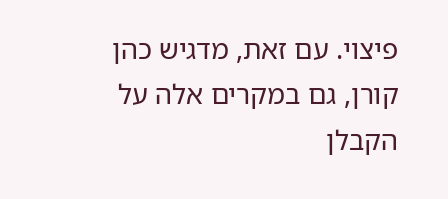פיצוי. עם זאת, מדגיש כהן קורן, גם במקרים אלה על הקבלן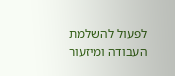לפעול להשלמת העבודה ומיזעור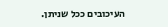העיכובים ככל שניתן.